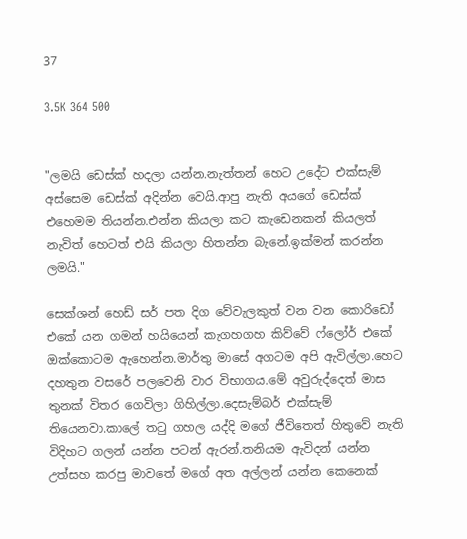37

3.5K 364 500


"ලමයි ඩෙස්ක් හදලා යන්න.නැත්තන් හෙට උදේට එක්සැම් අස්සෙම ඩෙස්ක් අදින්න වෙයි.ආපු නැති අයගේ ඩෙස්ක් එහෙමම තියන්න.එන්න කියලා කට කැඩෙනකන් කියලත් නැවිත් හෙටත් එයි කියලා හිතන්න බැනේ.ඉක්මන් කරන්න ලමයි."

සෙක්ශන් හෙඩ් සර් පත දිග වේවැලකුත් වන වන කොරිඩෝ එකේ යන ගමන් හයියෙන් කැගහගහ කිව්වේ ෆ්ලෝර් එකේ ඔක්කොටම ඇහෙන්න.මාර්තු මාසේ අගටම අපි ඇවිල්ලා.හෙට දහතුන වසරේ පලවෙනි වාර විභාගය.මේ අවුරුද්දෙත් මාස තුනක් විතර ගෙවිලා ගිහිල්ලා.දෙසැම්බර් එක්සැම් තියෙනවා.කාලේ තටු ගහල යද්දි මගේ ජීවිතෙත් හිතුවේ නැති විදිහට ගලන් යන්න පටන් ඇරන්.තනියම ඇවිදන් යන්න උත්සහ කරපු මාවතේ මගේ අත අල්ලන් යන්න කෙනෙක්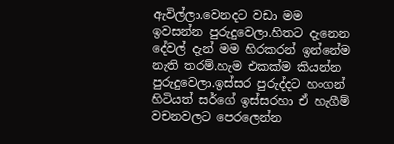ඇවිල්ලා.වෙනදට වඩා මම ඉවසන්න පුරුදුවෙලා.හිතට දැනෙන දේවල් දැන් මම හිරකරන් ඉන්නේම නැති තරම්.හැම එකක්ම කියන්න පුරුදුවෙලා.ඉස්සර පුරුද්දට හංගන් හිටියත් සර්ගේ ඉස්සරහා ඒ හැගීම් වචනවලට පෙරලෙන්න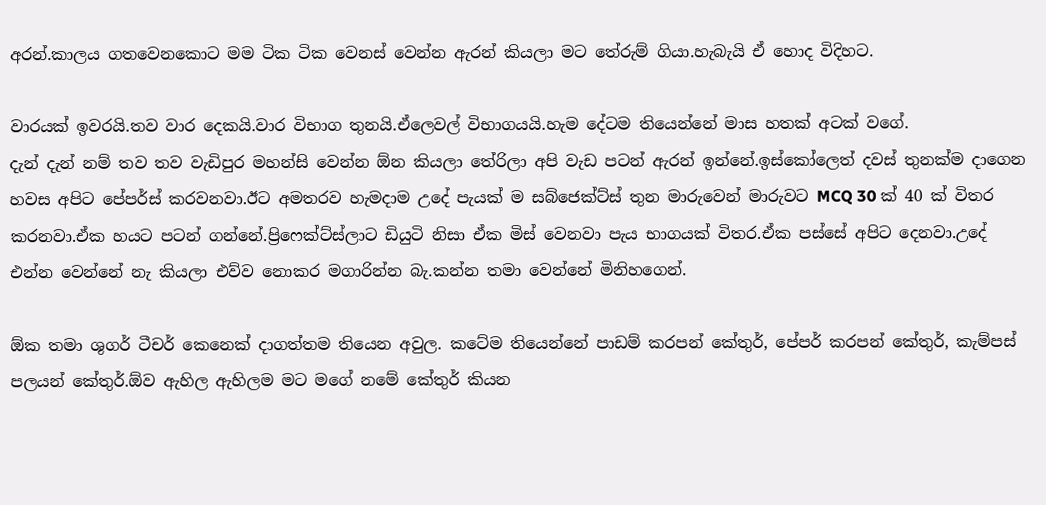අරන්.කාලය ගතවෙනකොට මම ටික ටික වෙනස් වෙන්න ඇරන් කියලා මට තේරුම් ගියා.හැබැයි ඒ හොද විදිහට.

වාරයක් ඉවරයි.තව වාර දෙකයි.වාර විභාග තුනයි.ඒලෙවල් විභාගයයි.හැම දේටම තියෙන්නේ මාස හතක් අටක් වගේ.
දැන් දැන් නම් තව තව වැඩිපුර මහන්සි වෙන්න ඕන කියලා තේරිලා අපි වැඩ පටන් ඇරන් ඉන්නේ.ඉස්කෝලෙත් දවස් තුනක්ම දාගෙන හවස අපිට පේපර්ස් කරවනවා.ඊට අමතරව හැමදාම උදේ පැයක් ම සබ්ජෙක්ට්ස් තුන මාරුවෙන් මාරුවට MCQ 30 ක් 40 ක් විතර කරනවා.ඒක හයට පටන් ගන්නේ.ප්‍රිෆෙක්ට්ස්ලාට ඩියුටි නිසා ඒක මිස් වෙනවා පැය භාගයක් විතර.ඒක පස්සේ අපිට දෙනවා.උදේ එන්න වෙන්නේ නැ කියලා එව්ව නොකර මගාරින්න බැ.කන්න තමා වෙන්නේ මිනිහගෙන්.

ඕක තමා ශුගර් ටීචර් කෙනෙක් දාගත්තම තියෙන අවුල. කටේම තියෙන්නේ පාඩම් කරපන් කේතුර්, පේපර් කරපන් කේතුර්, කැම්පස් පලයන් කේතුර්.ඕව ඇහිල ඇහිලම මට මගේ නමේ කේතුර් කියන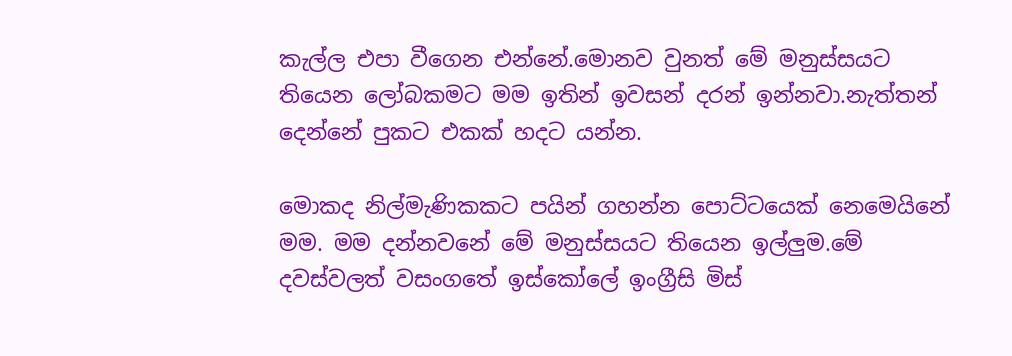කැල්ල එපා වීගෙන එන්නේ.මොනව වුනත් මේ මනුස්සයට තියෙන ලෝබකමට මම ඉතින් ඉවසන් දරන් ඉන්නවා.නැත්තන් දෙන්නේ පුකට එකක් හදට යන්න.

මොකද නිල්මැණිකකට පයින් ගහන්න පොට්ටයෙක් නෙමෙයිනේ මම. මම දන්නවනේ මේ මනුස්සයට තියෙන ඉල්ලුම.මේ දවස්වලත් වසංගතේ ඉස්කෝලේ ඉංග්‍රීසි මිස්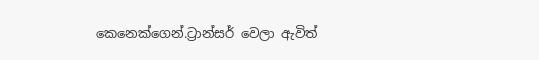කෙනෙක්ගෙන්.ට්‍රාන්සර් වෙලා ඇවිත්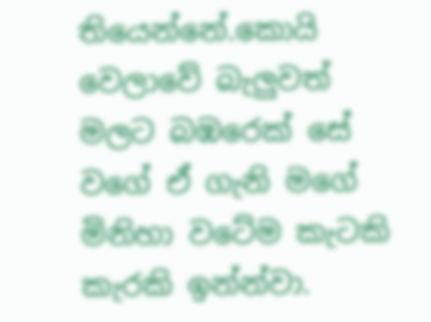තියෙන්නේ.කොයි වෙලාවේ බැලුවත් මලට බඹරෙක් සේ වගේ ඒ ගැනි මගේ මිනිහා වටේම කැටකි කැරකි ඉන්න්වා.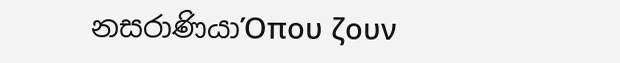නසරාණියාΌπου ζουν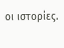οι ιστορίες.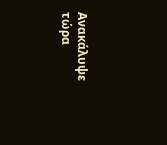Ανακάλυψε τώρα